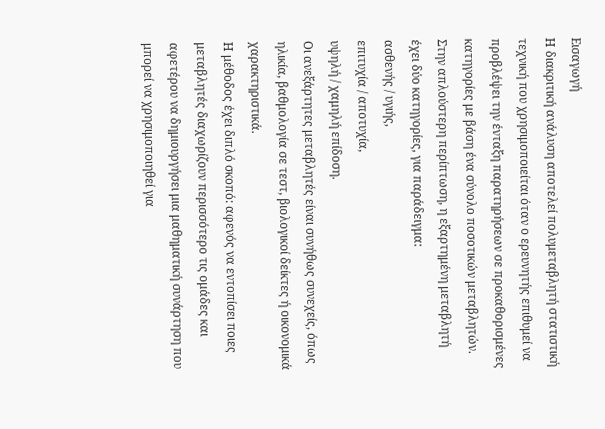Εισαγωγή
Η διακριτική ανάλυση αποτελεί πολυμεταβλητή στατιστική τεχνική που χρησιμοποιείται όταν ο ερευνητής επιθυμεί να προβλέψει την ένταξη παρατηρήσεων σε προκαθορισμένες κατηγορίες με βάση ένα σύνολο ποσοτικών μεταβλητών.
Στην απλούστερη περίπτωση, η εξαρτημένη μεταβλητή έχει δύο κατηγορίες, για παράδειγμα:
ασθενής / υγιής,
επιτυχία / αποτυχία,
υψηλή / χαμηλή επίδοση.
Οι ανεξάρτητες μεταβλητές είναι συνήθως συνεχείς, όπως ηλικία, βαθμολογία σε τεστ, βιολογικοί δείκτες ή οικονομικά χαρακτηριστικά.
Η μέθοδος έχει διπλό σκοπό: αφενός να εντοπίσει ποιες μεταβλητές διαχωρίζουν περισσότερο τις ομάδες και αφετέρου να δημιουργήσει μια μαθηματική συνάρτηση που μπορεί να χρησιμοποιηθεί για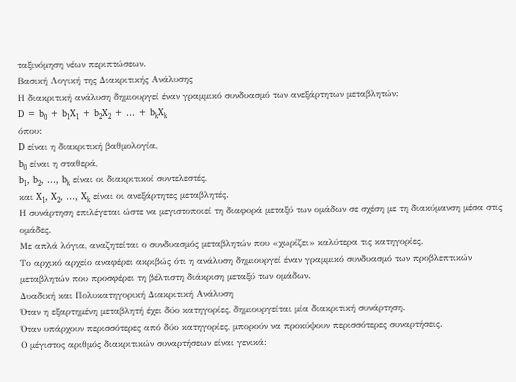ταξινόμηση νέων περιπτώσεων.
Βασική Λογική της Διακριτικής Ανάλυσης
Η διακριτική ανάλυση δημιουργεί έναν γραμμικό συνδυασμό των ανεξάρτητων μεταβλητών:
D = b₀ + b₁X₁ + b₂X₂ + … + bₖXₖ
όπου:
D είναι η διακριτική βαθμολογία,
b₀ είναι η σταθερά,
b₁, b₂, …, bₖ είναι οι διακριτικοί συντελεστές,
και X₁, X₂, …, Xₖ είναι οι ανεξάρτητες μεταβλητές.
Η συνάρτηση επιλέγεται ώστε να μεγιστοποιεί τη διαφορά μεταξύ των ομάδων σε σχέση με τη διακύμανση μέσα στις ομάδες.
Με απλά λόγια, αναζητείται ο συνδυασμός μεταβλητών που «χωρίζει» καλύτερα τις κατηγορίες.
Το αρχικό αρχείο αναφέρει ακριβώς ότι η ανάλυση δημιουργεί έναν γραμμικό συνδυασμό των προβλεπτικών μεταβλητών που προσφέρει τη βέλτιστη διάκριση μεταξύ των ομάδων.
Δυαδική και Πολυκατηγορική Διακριτική Ανάλυση
Όταν η εξαρτημένη μεταβλητή έχει δύο κατηγορίες, δημιουργείται μία διακριτική συνάρτηση.
Όταν υπάρχουν περισσότερες από δύο κατηγορίες, μπορούν να προκύψουν περισσότερες συναρτήσεις.
Ο μέγιστος αριθμός διακριτικών συναρτήσεων είναι γενικά: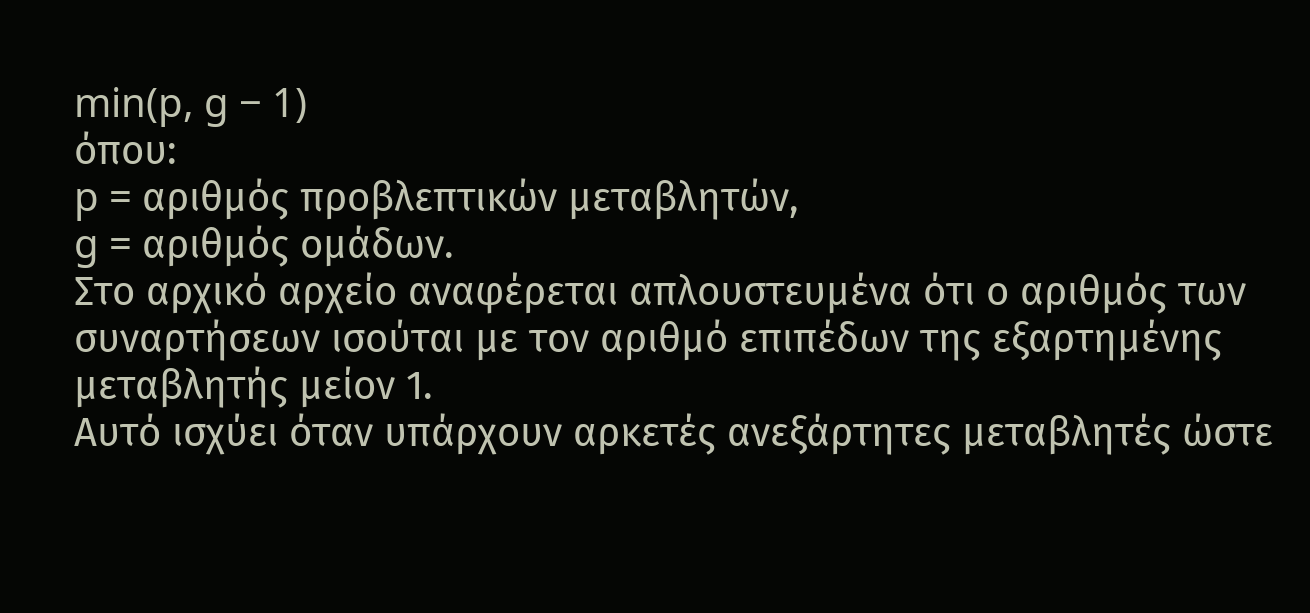min(p, g − 1)
όπου:
p = αριθμός προβλεπτικών μεταβλητών,
g = αριθμός ομάδων.
Στο αρχικό αρχείο αναφέρεται απλουστευμένα ότι ο αριθμός των συναρτήσεων ισούται με τον αριθμό επιπέδων της εξαρτημένης μεταβλητής μείον 1.
Αυτό ισχύει όταν υπάρχουν αρκετές ανεξάρτητες μεταβλητές ώστε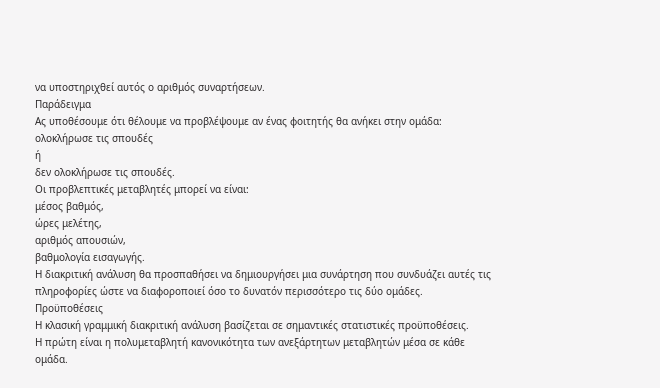να υποστηριχθεί αυτός ο αριθμός συναρτήσεων.
Παράδειγμα
Ας υποθέσουμε ότι θέλουμε να προβλέψουμε αν ένας φοιτητής θα ανήκει στην ομάδα:
ολοκλήρωσε τις σπουδές
ή
δεν ολοκλήρωσε τις σπουδές.
Οι προβλεπτικές μεταβλητές μπορεί να είναι:
μέσος βαθμός,
ώρες μελέτης,
αριθμός απουσιών,
βαθμολογία εισαγωγής.
Η διακριτική ανάλυση θα προσπαθήσει να δημιουργήσει μια συνάρτηση που συνδυάζει αυτές τις πληροφορίες ώστε να διαφοροποιεί όσο το δυνατόν περισσότερο τις δύο ομάδες.
Προϋποθέσεις
Η κλασική γραμμική διακριτική ανάλυση βασίζεται σε σημαντικές στατιστικές προϋποθέσεις.
Η πρώτη είναι η πολυμεταβλητή κανονικότητα των ανεξάρτητων μεταβλητών μέσα σε κάθε ομάδα.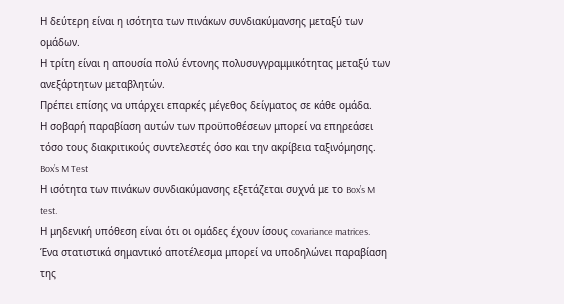Η δεύτερη είναι η ισότητα των πινάκων συνδιακύμανσης μεταξύ των ομάδων.
Η τρίτη είναι η απουσία πολύ έντονης πολυσυγγραμμικότητας μεταξύ των ανεξάρτητων μεταβλητών.
Πρέπει επίσης να υπάρχει επαρκές μέγεθος δείγματος σε κάθε ομάδα.
Η σοβαρή παραβίαση αυτών των προϋποθέσεων μπορεί να επηρεάσει τόσο τους διακριτικούς συντελεστές όσο και την ακρίβεια ταξινόμησης.
Box’s M Test
Η ισότητα των πινάκων συνδιακύμανσης εξετάζεται συχνά με το Box’s M test.
Η μηδενική υπόθεση είναι ότι οι ομάδες έχουν ίσους covariance matrices.
Ένα στατιστικά σημαντικό αποτέλεσμα μπορεί να υποδηλώνει παραβίαση της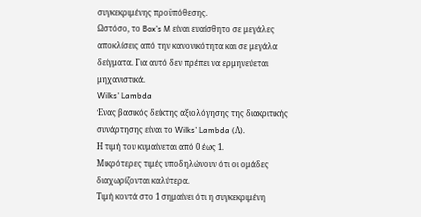συγκεκριμένης προϋπόθεσης.
Ωστόσο, το Box’s M είναι ευαίσθητο σε μεγάλες αποκλίσεις από την κανονικότητα και σε μεγάλα δείγματα. Για αυτό δεν πρέπει να ερμηνεύεται μηχανιστικά.
Wilks’ Lambda
Ένας βασικός δείκτης αξιολόγησης της διακριτικής συνάρτησης είναι το Wilks’ Lambda (Λ).
Η τιμή του κυμαίνεται από 0 έως 1.
Μικρότερες τιμές υποδηλώνουν ότι οι ομάδες διαχωρίζονται καλύτερα.
Τιμή κοντά στο 1 σημαίνει ότι η συγκεκριμένη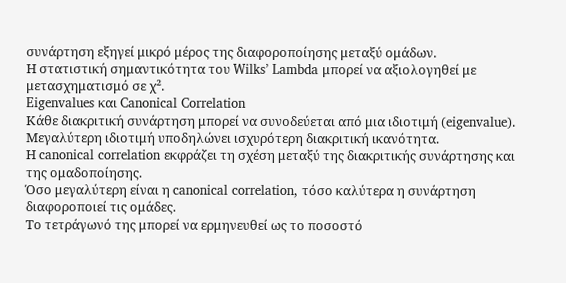συνάρτηση εξηγεί μικρό μέρος της διαφοροποίησης μεταξύ ομάδων.
Η στατιστική σημαντικότητα του Wilks’ Lambda μπορεί να αξιολογηθεί με μετασχηματισμό σε χ².
Eigenvalues και Canonical Correlation
Κάθε διακριτική συνάρτηση μπορεί να συνοδεύεται από μια ιδιοτιμή (eigenvalue).
Μεγαλύτερη ιδιοτιμή υποδηλώνει ισχυρότερη διακριτική ικανότητα.
Η canonical correlation εκφράζει τη σχέση μεταξύ της διακριτικής συνάρτησης και της ομαδοποίησης.
Όσο μεγαλύτερη είναι η canonical correlation, τόσο καλύτερα η συνάρτηση διαφοροποιεί τις ομάδες.
Το τετράγωνό της μπορεί να ερμηνευθεί ως το ποσοστό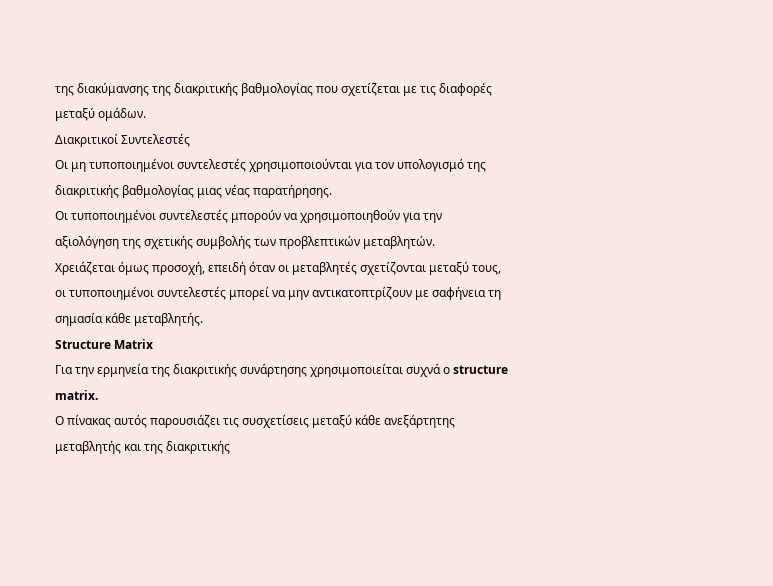της διακύμανσης της διακριτικής βαθμολογίας που σχετίζεται με τις διαφορές μεταξύ ομάδων.
Διακριτικοί Συντελεστές
Οι μη τυποποιημένοι συντελεστές χρησιμοποιούνται για τον υπολογισμό της διακριτικής βαθμολογίας μιας νέας παρατήρησης.
Οι τυποποιημένοι συντελεστές μπορούν να χρησιμοποιηθούν για την αξιολόγηση της σχετικής συμβολής των προβλεπτικών μεταβλητών.
Χρειάζεται όμως προσοχή, επειδή όταν οι μεταβλητές σχετίζονται μεταξύ τους, οι τυποποιημένοι συντελεστές μπορεί να μην αντικατοπτρίζουν με σαφήνεια τη σημασία κάθε μεταβλητής.
Structure Matrix
Για την ερμηνεία της διακριτικής συνάρτησης χρησιμοποιείται συχνά ο structure matrix.
Ο πίνακας αυτός παρουσιάζει τις συσχετίσεις μεταξύ κάθε ανεξάρτητης μεταβλητής και της διακριτικής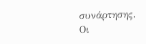συνάρτησης.
Οι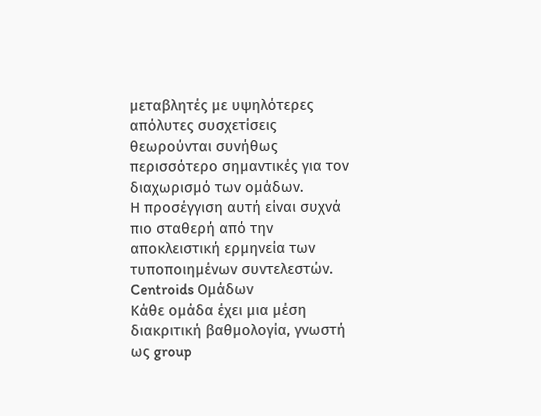μεταβλητές με υψηλότερες απόλυτες συσχετίσεις θεωρούνται συνήθως περισσότερο σημαντικές για τον διαχωρισμό των ομάδων.
Η προσέγγιση αυτή είναι συχνά πιο σταθερή από την αποκλειστική ερμηνεία των τυποποιημένων συντελεστών.
Centroids Ομάδων
Κάθε ομάδα έχει μια μέση διακριτική βαθμολογία, γνωστή ως group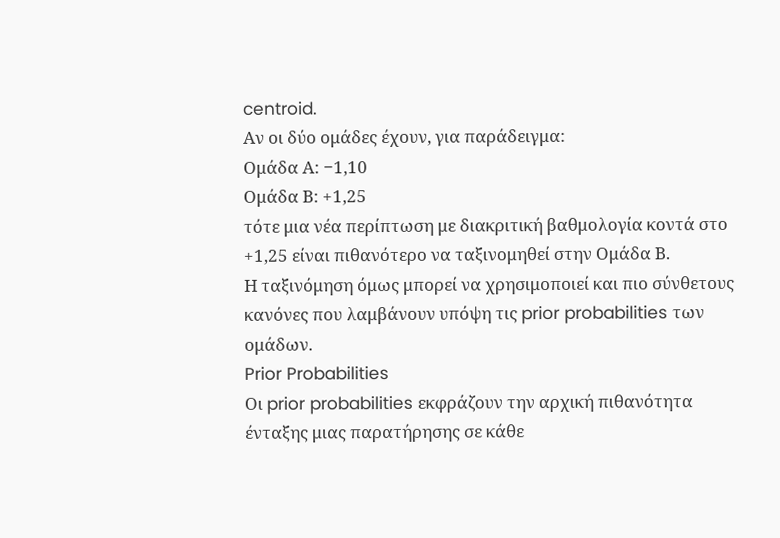centroid.
Αν οι δύο ομάδες έχουν, για παράδειγμα:
Ομάδα Α: −1,10
Ομάδα Β: +1,25
τότε μια νέα περίπτωση με διακριτική βαθμολογία κοντά στο +1,25 είναι πιθανότερο να ταξινομηθεί στην Ομάδα Β.
Η ταξινόμηση όμως μπορεί να χρησιμοποιεί και πιο σύνθετους κανόνες που λαμβάνουν υπόψη τις prior probabilities των ομάδων.
Prior Probabilities
Οι prior probabilities εκφράζουν την αρχική πιθανότητα ένταξης μιας παρατήρησης σε κάθε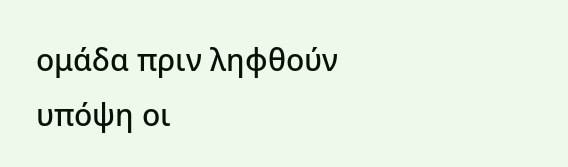ομάδα πριν ληφθούν υπόψη οι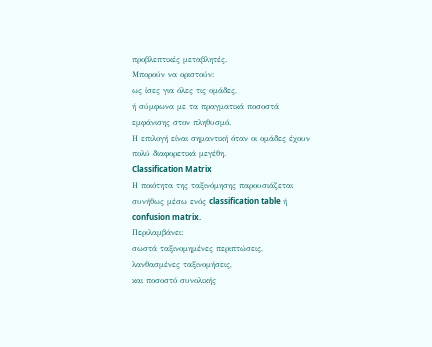προβλεπτικές μεταβλητές.
Μπορούν να οριστούν:
ως ίσες για όλες τις ομάδες,
ή σύμφωνα με τα πραγματικά ποσοστά εμφάνισης στον πληθυσμό.
Η επιλογή είναι σημαντική όταν οι ομάδες έχουν πολύ διαφορετικά μεγέθη.
Classification Matrix
Η ποιότητα της ταξινόμησης παρουσιάζεται συνήθως μέσω ενός classification table ή confusion matrix.
Περιλαμβάνει:
σωστά ταξινομημένες περιπτώσεις,
λανθασμένες ταξινομήσεις,
και ποσοστό συνολικής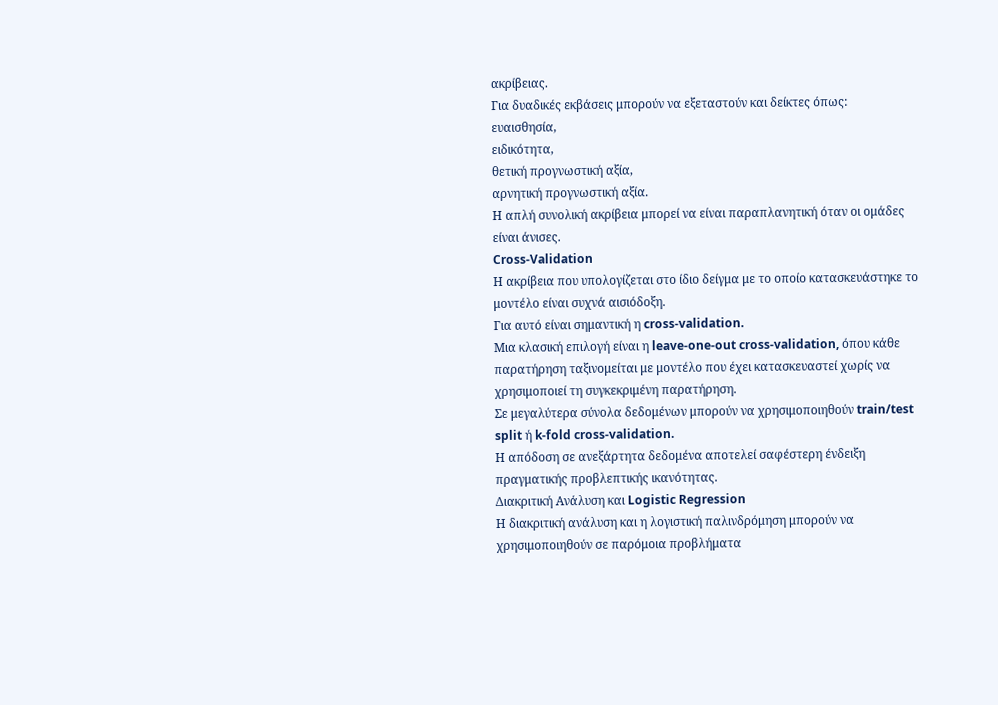ακρίβειας.
Για δυαδικές εκβάσεις μπορούν να εξεταστούν και δείκτες όπως:
ευαισθησία,
ειδικότητα,
θετική προγνωστική αξία,
αρνητική προγνωστική αξία.
Η απλή συνολική ακρίβεια μπορεί να είναι παραπλανητική όταν οι ομάδες είναι άνισες.
Cross-Validation
Η ακρίβεια που υπολογίζεται στο ίδιο δείγμα με το οποίο κατασκευάστηκε το μοντέλο είναι συχνά αισιόδοξη.
Για αυτό είναι σημαντική η cross-validation.
Μια κλασική επιλογή είναι η leave-one-out cross-validation, όπου κάθε παρατήρηση ταξινομείται με μοντέλο που έχει κατασκευαστεί χωρίς να χρησιμοποιεί τη συγκεκριμένη παρατήρηση.
Σε μεγαλύτερα σύνολα δεδομένων μπορούν να χρησιμοποιηθούν train/test split ή k-fold cross-validation.
Η απόδοση σε ανεξάρτητα δεδομένα αποτελεί σαφέστερη ένδειξη πραγματικής προβλεπτικής ικανότητας.
Διακριτική Ανάλυση και Logistic Regression
Η διακριτική ανάλυση και η λογιστική παλινδρόμηση μπορούν να χρησιμοποιηθούν σε παρόμοια προβλήματα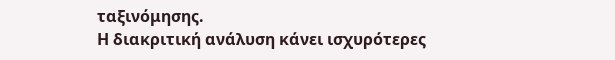ταξινόμησης.
Η διακριτική ανάλυση κάνει ισχυρότερες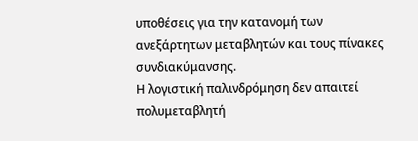υποθέσεις για την κατανομή των ανεξάρτητων μεταβλητών και τους πίνακες συνδιακύμανσης.
Η λογιστική παλινδρόμηση δεν απαιτεί πολυμεταβλητή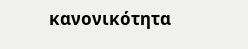κανονικότητα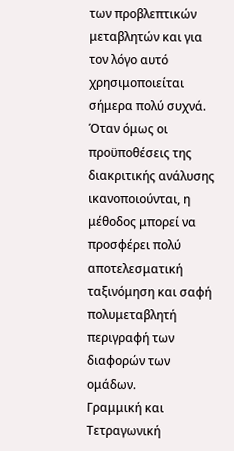των προβλεπτικών μεταβλητών και για τον λόγο αυτό χρησιμοποιείται σήμερα πολύ συχνά.
Όταν όμως οι προϋποθέσεις της διακριτικής ανάλυσης ικανοποιούνται, η μέθοδος μπορεί να προσφέρει πολύ αποτελεσματική ταξινόμηση και σαφή πολυμεταβλητή περιγραφή των διαφορών των ομάδων.
Γραμμική και Τετραγωνική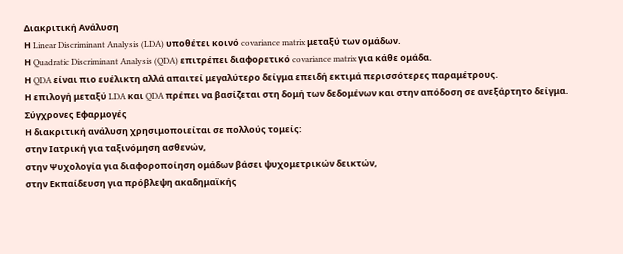Διακριτική Ανάλυση
Η Linear Discriminant Analysis (LDA) υποθέτει κοινό covariance matrix μεταξύ των ομάδων.
Η Quadratic Discriminant Analysis (QDA) επιτρέπει διαφορετικό covariance matrix για κάθε ομάδα.
Η QDA είναι πιο ευέλικτη αλλά απαιτεί μεγαλύτερο δείγμα επειδή εκτιμά περισσότερες παραμέτρους.
Η επιλογή μεταξύ LDA και QDA πρέπει να βασίζεται στη δομή των δεδομένων και στην απόδοση σε ανεξάρτητο δείγμα.
Σύγχρονες Εφαρμογές
Η διακριτική ανάλυση χρησιμοποιείται σε πολλούς τομείς:
στην Ιατρική για ταξινόμηση ασθενών,
στην Ψυχολογία για διαφοροποίηση ομάδων βάσει ψυχομετρικών δεικτών,
στην Εκπαίδευση για πρόβλεψη ακαδημαϊκής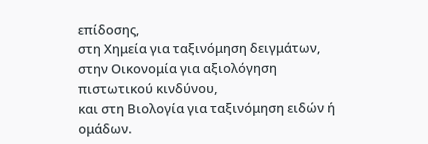επίδοσης,
στη Χημεία για ταξινόμηση δειγμάτων,
στην Οικονομία για αξιολόγηση πιστωτικού κινδύνου,
και στη Βιολογία για ταξινόμηση ειδών ή ομάδων.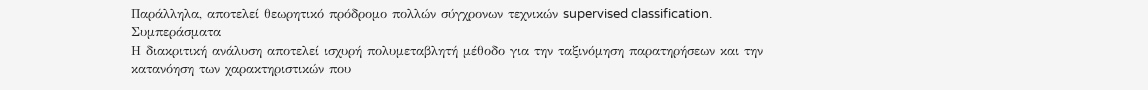Παράλληλα, αποτελεί θεωρητικό πρόδρομο πολλών σύγχρονων τεχνικών supervised classification.
Συμπεράσματα
Η διακριτική ανάλυση αποτελεί ισχυρή πολυμεταβλητή μέθοδο για την ταξινόμηση παρατηρήσεων και την κατανόηση των χαρακτηριστικών που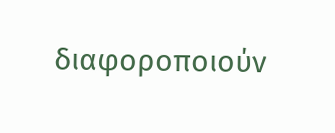διαφοροποιούν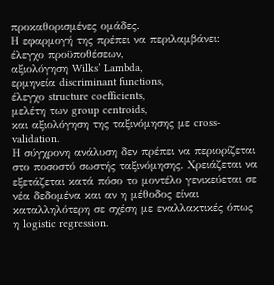προκαθορισμένες ομάδες.
Η εφαρμογή της πρέπει να περιλαμβάνει:
έλεγχο προϋποθέσεων,
αξιολόγηση Wilks’ Lambda,
ερμηνεία discriminant functions,
έλεγχο structure coefficients,
μελέτη των group centroids,
και αξιολόγηση της ταξινόμησης με cross-validation.
Η σύγχρονη ανάλυση δεν πρέπει να περιορίζεται στο ποσοστό σωστής ταξινόμησης. Χρειάζεται να εξετάζεται κατά πόσο το μοντέλο γενικεύεται σε νέα δεδομένα και αν η μέθοδος είναι καταλληλότερη σε σχέση με εναλλακτικές όπως η logistic regression.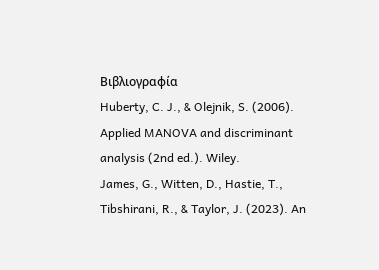Βιβλιογραφία
Huberty, C. J., & Olejnik, S. (2006). Applied MANOVA and discriminant analysis (2nd ed.). Wiley.
James, G., Witten, D., Hastie, T., Tibshirani, R., & Taylor, J. (2023). An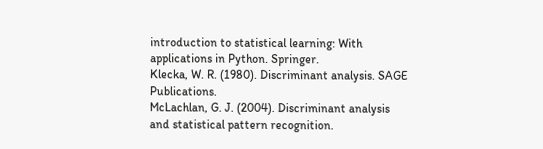introduction to statistical learning: With applications in Python. Springer.
Klecka, W. R. (1980). Discriminant analysis. SAGE Publications.
McLachlan, G. J. (2004). Discriminant analysis and statistical pattern recognition.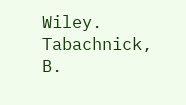Wiley.
Tabachnick, B.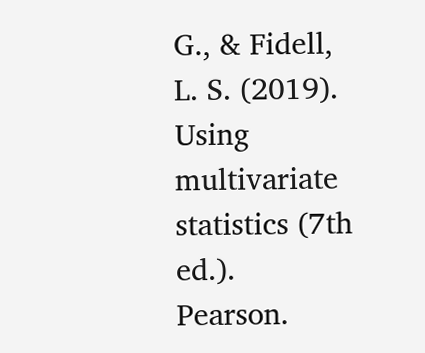G., & Fidell, L. S. (2019). Using multivariate statistics (7th ed.). Pearson.